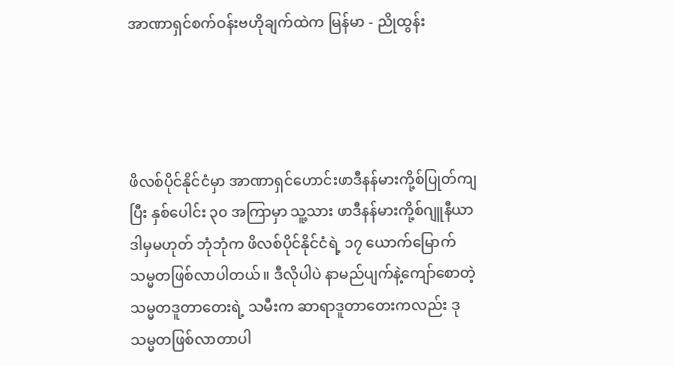အာဏာရှင်စက်ဝန်းဗဟိုချက်ထဲက မြန်မာ - ညိုထွန်း




ဖိလစ်ပိုင်နိုင်ငံမှာ အာဏာရှင်ဟောင်းဖာဒီနန်မားကို့စ်ပြုတ်ကျပြီး နှစ်ပေါင်း ၃၀ အကြာမှာ သူ့သား ဖာဒီနန်မားကို့စ်ဂျူနီယာ ဒါမှမဟုတ် ဘုံဘုံက ဖိလစ်ပိုင်နိုင်ငံရဲ့ ၁၇ ယောက်မြောက် သမ္မတဖြစ်လာပါတယ်။ ဒီလိုပါပဲ နာမည်ပျက်နဲ့ကျော်စောတဲ့ သမ္မတဒူတာတေးရဲ့ သမီးက ဆာရာဒူတာတေးကလည်း ဒုသမ္မတဖြစ်လာတာပါ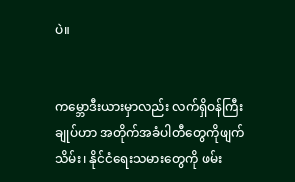ပဲ။


ကမ္ဘောဒီးယားမှာလည်း လက်ရှိဝန်ကြီးချုပ်ဟာ အတိုက်အခံပါတီတွေကိုဖျက်သိမ်း၊ နိုင်ငံရေးသမားတွေကို ဖမ်း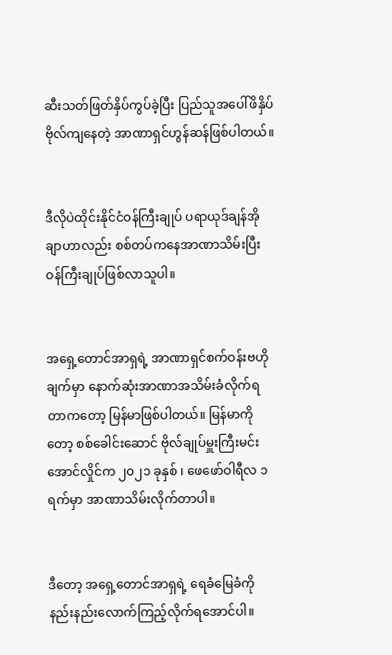ဆီးသတ်ဖြတ်နှိပ်ကွပ်ခဲ့ပြီး ပြည်သူအပေါ်ဖိနှိပ်ဗိုလ်ကျနေတဲ့ အာဏာရှင်ဟွန်ဆန်ဖြစ်ပါတယ်။


ဒီလိုပဲထိုင်းနိုင်ငံဝန်ကြီးချုပ် ပရာယုဒ်ချန်အိုချာဟာလည်း စစ်တပ်ကနေအာဏာသိမ်းပြီး ဝန်ကြီးချုပ်ဖြစ်လာသူပါ။


အရှေ့တောင်အာရှရဲ့ အာဏာရှင်စက်ဝန်းဗဟိုချက်မှာ နောက်ဆုံးအာဏာအသိမ်းခံလိုက်ရတာကတော့ မြန်မာဖြစ်ပါတယ်။ မြန်မာကိုတော့ စစ်ခေါင်းဆောင် ဗိုလ်ချုပ်မှူးကြီးမင်းအောင်လှိုင်က ၂၀၂၁ ခုနှစ် ၊ ဖေဖော်ဝါရီလ ၁ ရက်မှာ အာဏာသိမ်းလိုက်တာပါ။


ဒီတော့ အရှေ့တောင်အာရှရဲ့ ရေခံမြေခံကို နည်းနည်းလောက်ကြည့်လိုက်ရအောင်ပါ။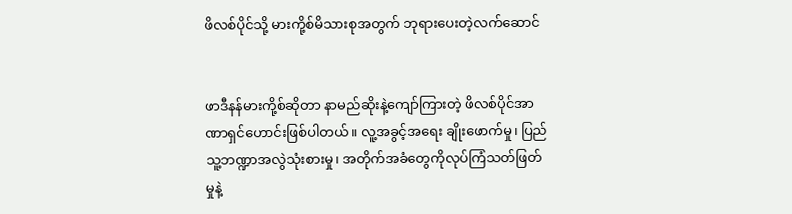ဖိလစ်ပိုင်သို့ မားကို့စ်မိသားစုအတွက် ဘုရားပေးတဲ့လက်ဆောင်


ဖာဒီနန်မားကို့စ်ဆိုတာ နာမည်ဆိုးနဲ့ကျော်ကြားတဲ့ ဖိလစ်ပိုင်အာဏာရှင်ဟောင်းဖြစ်ပါတယ်။ လူ့အခွင့်အရေး ချိုးဖောက်မှု၊ ပြည်သူ့ဘဏ္ဍာအလွဲသုံးစားမှု၊ အတိုက်အခံတွေကိုလုပ်ကြံသတ်ဖြတ်မှုနဲ့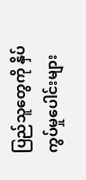ပြည်သူတွေကို နှိပ်ကွပ်မှုပေါင်းများ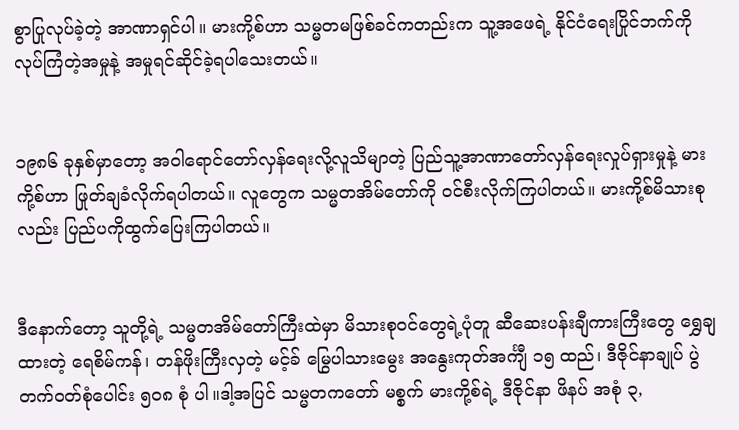စွာပြုလုပ်ခဲ့တဲ့ အာဏာရှင်ပါ။ မားကို့စ်ဟာ သမ္မတမဖြစ်ခင်ကတည်းက သူ့အဖေရဲ့ နိုင်ငံရေးပြိုင်ဘက်ကို လုပ်ကြံတဲ့အမှုနဲ့ အမှုရင်ဆိုင်ခဲ့ရပါသေးတယ်။


၁၉၈၆ ခုနှစ်မှာတော့ အဝါရောင်တော်လှန်ရေးလို့လူသိမျာတဲ့ ပြည်သူ့အာဏာတော်လှန်ရေးလှုပ်ရှားမှုနဲ့ မားကို့စ်ဟာ ဖြုတ်ချခံလိုက်ရပါတယ်။ လူတွေက သမ္မတအိမ်တော်ကို ဝင်စီးလိုက်ကြပါတယ်။ မားကို့စ်မိသားစုလည်း ပြည်ပကိုထွက်ပြေးကြပါတယ်။


ဒီနောက်တော့ သူတို့ရဲ့ သမ္မတအိမ်တော်ကြီးထဲမှာ မိသားစုဝင်တွေရဲ့ပုံတူ ဆီဆေးပန်းချီကားကြီးတွေ ရွှေချထားတဲ့ ရေစိမ်ကန်၊ တန်ဖိုးကြီးလှတဲ့ မင့်ခ် မြွေပါသားမွေး အနွေးကုတ်အင်္ကျီ ၁၅ ထည်၊ ဒီဇိုင်နာချုပ် ပွဲတက်ဝတ်စုံပေါင်း ၅၀၈ စုံ ပါ။ဒါ့အပြင် သမ္မတကတော် မစ္စက် မားကို့စ်ရဲ့ ဒီဇိုင်နာ ဖိနပ် အစုံ ၃,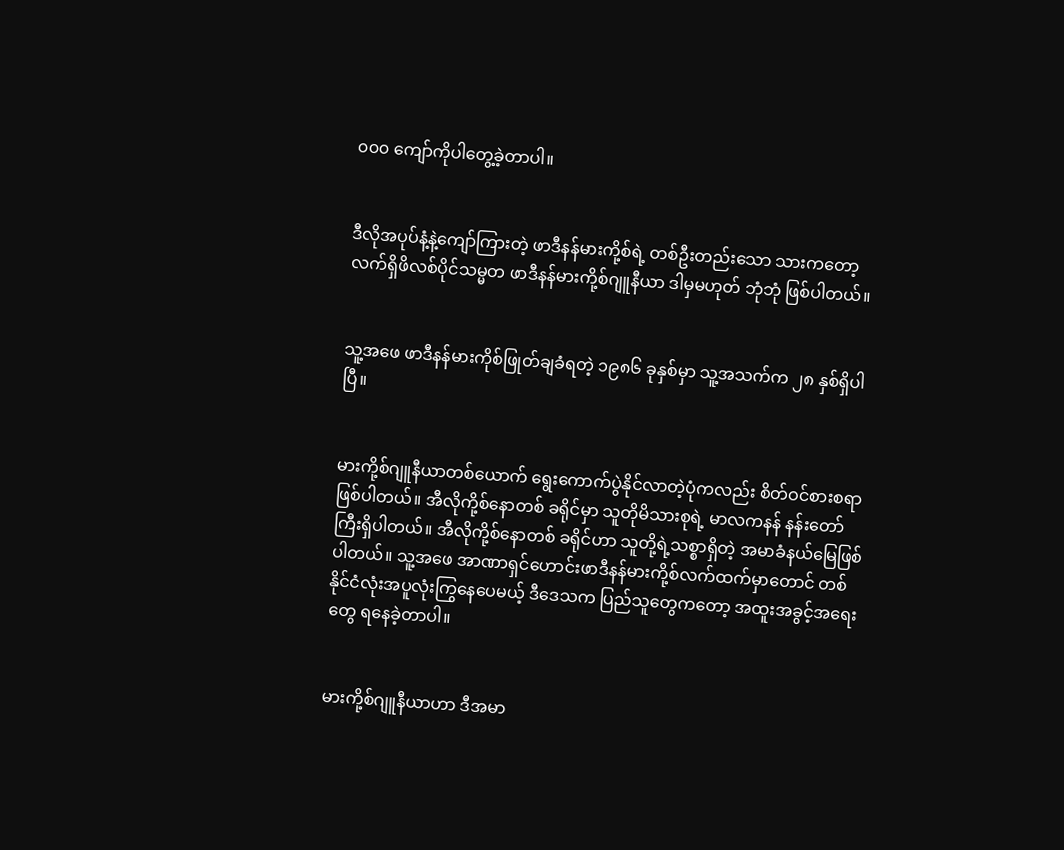၀၀၀ ကျော်ကိုပါတွေ့ခဲ့တာပါ။


ဒီလိုအပုပ်နံ့နဲ့ကျော်ကြားတဲ့ ဖာဒီနန်မားကို့စ်ရဲ့ တစ်ဦးတည်းသော သားကတော့ လက်ရှိဖိလစ်ပိုင်သမ္မတ ဖာဒီနန်မားကို့စ်ဂျူနီယာ ဒါမှမဟုတ် ဘုံဘုံ ဖြစ်ပါတယ်။


သူ့အဖေ ဖာဒီနန်မားကိုစ်ဖြုတ်ချခံရတဲ့ ၁၉၈၆ ခုနှစ်မှာ သူ့အသက်က ၂၈ နှစ်ရှိပါပြီ။


မားကို့စ်ဂျူနီယာတစ်ယောက် ရွေးကောက်ပွဲနိုင်လာတဲ့ပုံကလည်း စိတ်ဝင်စားစရာဖြစ်ပါတယ်။ အီလိုကို့စ်နောတစ် ခရိုင်မှာ သူတိုမိသားစုရဲ့ မာလကနန် နန်းတော်ကြီးရှိပါတယ်။ အီလိုကို့စ်နောတစ် ခရိုင်ဟာ သူတို့ရဲ့သစ္စာရှိတဲ့ အမာခံနယ်မြေဖြစ်ပါတယ်။ သူ့အဖေ အာဏာရှင်ဟောင်းဖာဒီနန်မားကို့စ်လက်ထက်မှာတောင် တစ်နိုင်ငံလုံးအပူလုံးကြွနေပေမယ့် ဒီဒေသက ပြည်သူတွေကတော့ အထူးအခွင့်အရေးတွေ ရနေခဲ့တာပါ။


မားကို့စ်ဂျူနီယာဟာ ဒီအမာ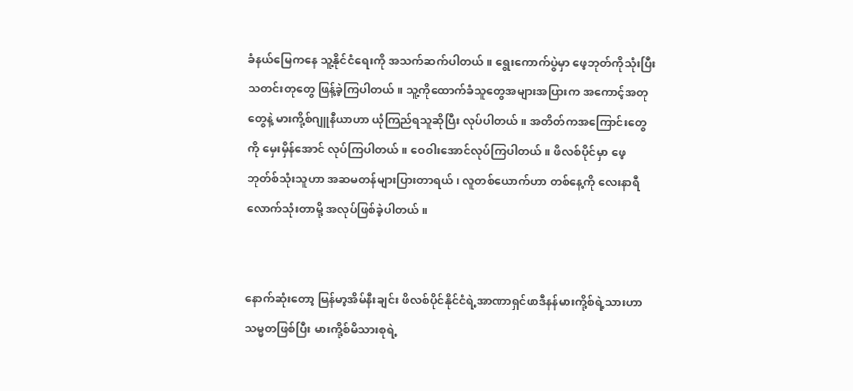ခံနယ်မြေကနေ သူ့နိုင်ငံရေးကို အသက်ဆက်ပါတယ်။ ရွေးကောက်ပွဲမှာ ဖေ့ဘုတ်ကိုသုံးပြီးသတင်းတုတွေ ဖြန့်ခဲ့ကြပါတယ်။ သူ့ကိုထောက်ခံသူတွေအများအပြားက အကောင့်အတုတွေနဲ့ မားကို့စ်ဂျူနီယာဟာ ယုံကြည်ရသူဆိုပြီး လုပ်ပါတယ်။ အတိတ်ကအကြောင်းတွေကို မှေးမှိန်အောင် လုပ်ကြပါတယ်။ ဝေဝါးအောင်လုပ်ကြပါတယ်။ ဖိလစ်ပိုင်မှာ ဖေ့ဘုတ်စ်သုံးသူဟာ အဆမတန်များပြားတာရယ်၊ လူတစ်ယောက်ဟာ တစ်နေ့ကို လေးနာရီလောက်သုံးတာမို့ အလုပ်ဖြစ်ခဲ့ပါတယ်။


နောက်ဆုံးတော့ မြန်မာ့အိမ်နီးချင်း ဖိလစ်ပိုင်နိုင်ငံရဲ့အာဏာရှင်ဖာဒီနန်မားကို့စ်ရဲ့သားဟာ သမ္မတဖြစ်ပြီး မားကို့စ်မိသားစုရဲ့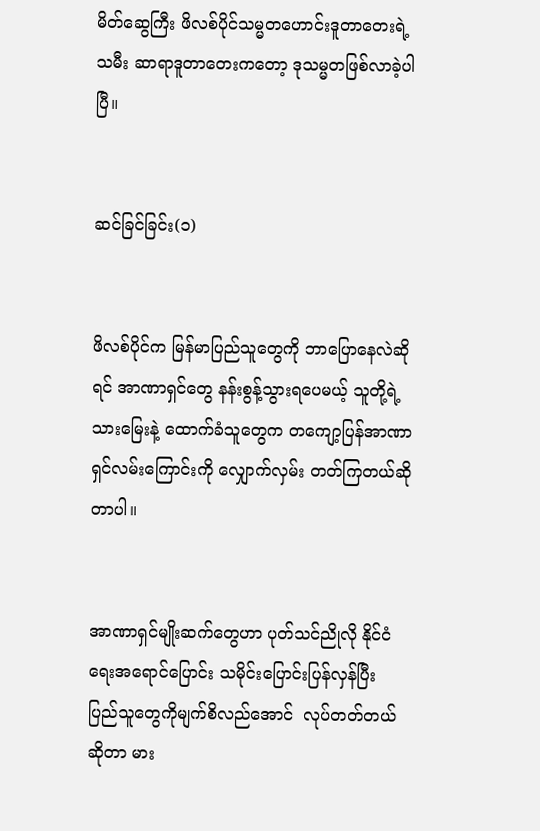မိတ်ဆွေကြီး ဖိလစ်ပိုင်သမ္မတဟောင်းဒူတာတေးရဲ့သမီး ဆာရာဒူတာတေးကတော့ ဒုသမ္မတဖြစ်လာခဲ့ပါပြီ။


ဆင်ခြင်ခြင်း(၁)


ဖိလစ်ပိုင်က မြန်မာပြည်သူတွေကို ဘာပြောနေလဲဆိုရင် အာဏာရှင်တွေ နန်းစွန့်သွားရပေမယ့် သူတို့ရဲ့သားမြေးနဲ့ ထောက်ခံသူတွေက တကျော့ပြန်အာဏာရှင်လမ်းကြောင်းကို လျှောက်လှမ်း တတ်ကြတယ်ဆိုတာပါ။


အာဏာရှင်မျိုးဆက်တွေဟာ ပုတ်သင်ညိုလို နိုင်ငံရေးအရောင်ပြောင်း သမိုင်းပြောင်းပြန်လှန်ပြီး ပြည်သူတွေကိုမျက်စိလည်အောင်  လုပ်တတ်တယ်ဆိုတာ မား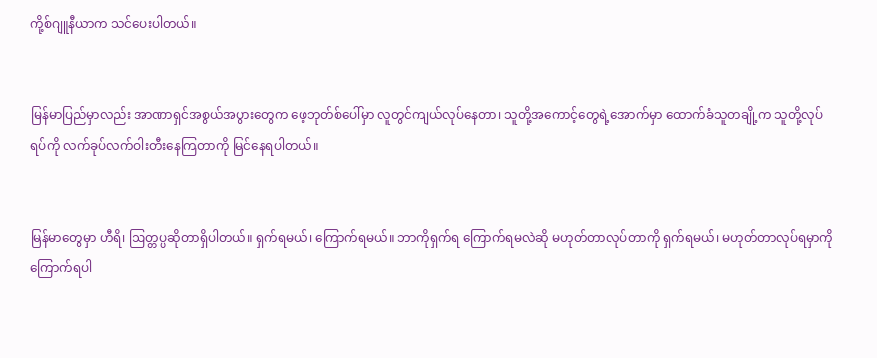ကို့စ်ဂျူနီယာက သင်ပေးပါတယ်။


မြန်မာပြည်မှာလည်း အာဏာရှင်အစွယ်အပွားတွေက ဖေ့ဘုတ်စ်ပေါ်မှာ လူတွင်ကျယ်လုပ်နေတာ၊ သူတို့အကောင့်တွေရဲ့အောက်မှာ ထောက်ခံသူတချို့က သူတို့လုပ်ရပ်ကို လက်ခုပ်လက်ဝါးတီးနေကြတာကို မြင်နေရပါတယ်။


မြန်မာတွေမှာ ဟီရိ၊ ဩတ္တပ္ပဆိုတာရှိပါတယ်။ ရှက်ရမယ်၊ ကြောက်ရမယ်။ ဘာကိုရှက်ရ ကြောက်ရမလဲဆို မဟုတ်တာလုပ်တာကို ရှက်ရမယ်၊ မဟုတ်တာလုပ်ရမှာကို ကြောက်ရပါ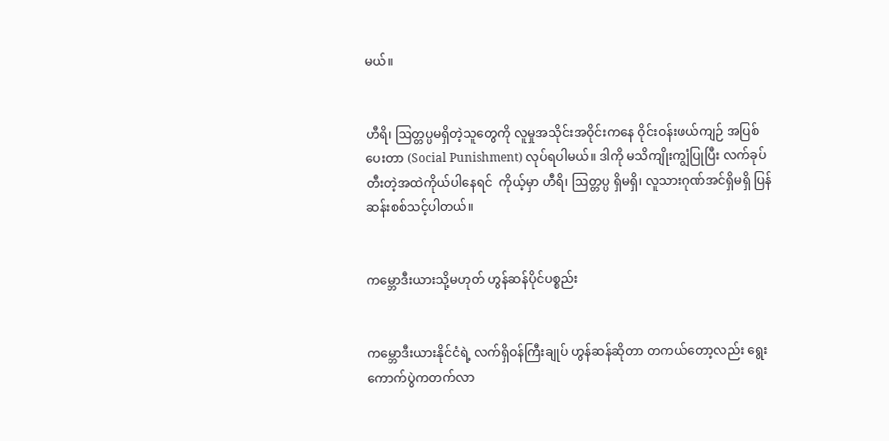မယ်။


ဟီရိ၊ ဩတ္တပ္ပမရှိတဲ့သူတွေကို လူမှုအသိုင်းအဝိုင်းကနေ ဝိုင်းဝန်းဖယ်ကျဉ် အပြစ်ပေးတာ (Social Punishment) လုပ်ရပါမယ်။ ဒါကို မသိကျိုးကျွံပြုပြီး လက်ခုပ်တီးတဲ့အထဲကိုယ်ပါနေရင်  ကိုယ့်မှာ ဟီရိ၊ ဩတ္တပ္ပ ရှိမရှိ၊ လူသားဂုဏ်အင်ရှိမရှိ ပြန်ဆန်းစစ်သင့်ပါတယ်။


ကမ္ဘောဒီးယားသို့မဟုတ် ဟွန်ဆန်ပိုင်ပစ္စည်း


ကမ္ဘောဒီးယားနိုင်ငံရဲ့ လက်ရှိဝန်ကြီးချုပ် ဟွန်ဆန်ဆိုတာ တကယ်တော့လည်း ရွေးကောက်ပွဲကတက်လာ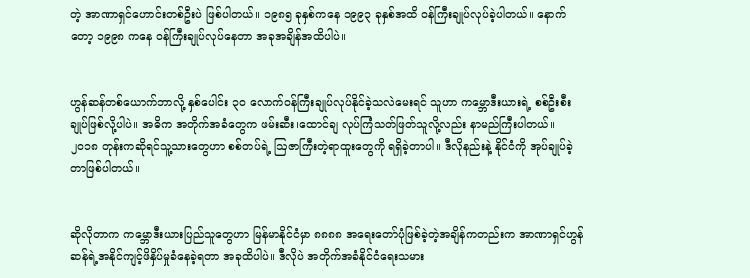တဲ့ အာဏာရှင်ဟောင်းတစ်ဦးပဲ ဖြစ်ပါတယ်။ ၁၉၈၅ ခုနှစ်ကနေ ၁၉၉၃ ခုနှစ်အထိ ဝန်ကြီးချုပ်လုပ်ခဲ့ပါတယ်။ နောက်တော့ ၁၉၉၈ ကနေ ဝန်ကြီးချုပ်လုပ်နေတာ အခုအချိန်အထိပါပဲ။


ဟွန်ဆန်တစ်ယောက်ဘာလို့ နှစ်ပေါင်း ၃၀ လောက်ဝန်ကြီးချုပ်လုပ်နိုင်ခဲ့သလဲမေးရင် သူဟာ ကမ္ဘောဒီးယားရဲ့ စစ်ဦးစီးချုပ်ဖြစ်လို့ပါပဲ။ အဓိက အတိုက်အခံတွေက ဖမ်းဆီး၊ထောင်ချ လုပ်ကြံသတ်ဖြတ်သူလို့လည်း နာမည်ကြီးပါတယ်။ ၂၀၁၈ တုန်းကဆိုရင်သူ့သားတွေဟာ စစ်တပ်ရဲ့ ဩဇာကြီးတဲ့ရာထူးတွေကို ရရှိခဲ့တာပါ။ ဒီလိုနည်းနဲ့ နိုင်ငံကို အုပ်ချုပ်ခဲ့တာဖြစ်ပါတယ်။


ဆိုလိုတာက ကမ္ဘောဒီးယားပြည်သူတွေဟာ မြန်မာနိုင်ငံမှာ ၈၈၈၈ အရေးတော်ပုံဖြစ်ခဲ့တဲ့အချိန်ကတည်းက အာဏာရှင်ဟွန်ဆန်ရဲ့အနိုင်ကျင့်ဖိနှိပ်မှုခံနေခဲ့ရတာ အခုထိပါပဲ။ ဒီလိုပဲ အတိုက်အခံနိုင်ငံရေးသမား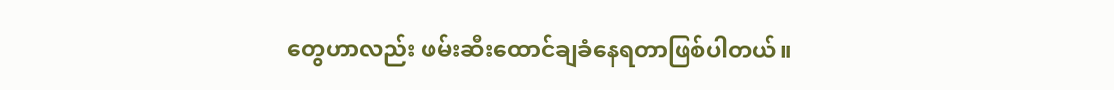တွေဟာလည်း ဖမ်းဆီးထောင်ချခံနေရတာဖြစ်ပါတယ်။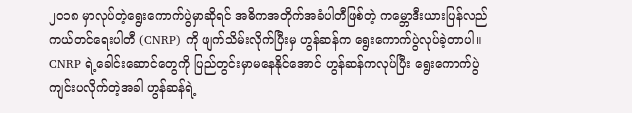၂၀၁၈ မှာလုပ်တဲ့ရွေးကောက်ပွဲမှာဆိုရင် အဓိကအတိုက်အခံပါတီဖြစ်တဲ့ ကမ္ဘောဒီးယားပြန်လည် ကယ်တင်ရေးပါတီ (CNRP) ကို ဖျက်သိမ်းလိုက်ပြီးမှ ဟွန်ဆန်က ရွေးကောက်ပွဲလုပ်ခဲ့တာပါ။ CNRP ရဲ့ခေါင်းဆောင်တွေကို ပြည်တွင်းမှာမနေနိုင်အောင် ဟွန်ဆန်ကလုပ်ပြီး ရွေးကောက်ပွဲကျင်းပလိုက်တဲ့အခါ ဟွန်ဆန်ရဲ့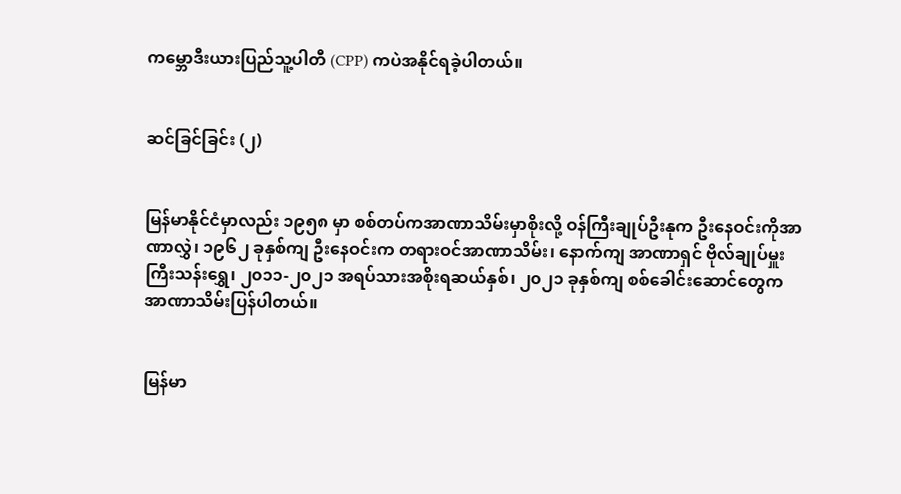ကမ္ဘောဒီးယားပြည်သူ့ပါတီ (CPP) ကပဲအနိုင်ရခဲ့ပါတယ်။


ဆင်ခြင်ခြင်း (၂)


မြန်မာနိုင်ငံမှာလည်း ၁၉၅၈ မှာ စစ်တပ်ကအာဏာသိမ်းမှာစိုးလို့ ဝန်ကြီးချုပ်ဦးနုက ဦးနေဝင်းကိုအာဏာလွှဲ၊ ၁၉၆၂ ခုနှစ်ကျ ဦးနေဝင်းက တရားဝင်အာဏာသိမ်း၊ နောက်ကျ အာဏာရှင် ဗိုလ်ချုပ်မှူးကြီးသန်းရွှေ၊ ၂၀၁၁-၂၀၂၁ အရပ်သားအစိုးရဆယ်နှစ်၊ ၂၀၂၁ ခုနှစ်ကျ စစ်ခေါင်းဆောင်တွေက အာဏာသိမ်းပြန်ပါတယ်။


မြန်မာ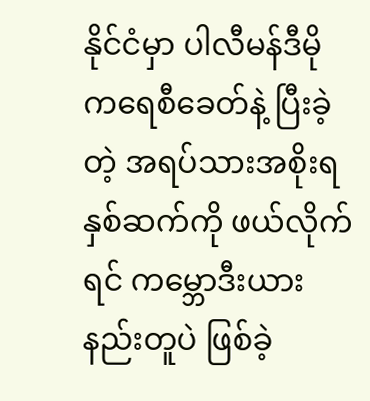နိုင်ငံမှာ ပါလီမန်ဒီမိုကရေစီခေတ်နဲ့ ပြီးခဲ့တဲ့ အရပ်သားအစိုးရနှစ်ဆက်ကို ဖယ်လိုက်ရင် ကမ္ဘောဒီးယားနည်းတူပဲ ဖြစ်ခဲ့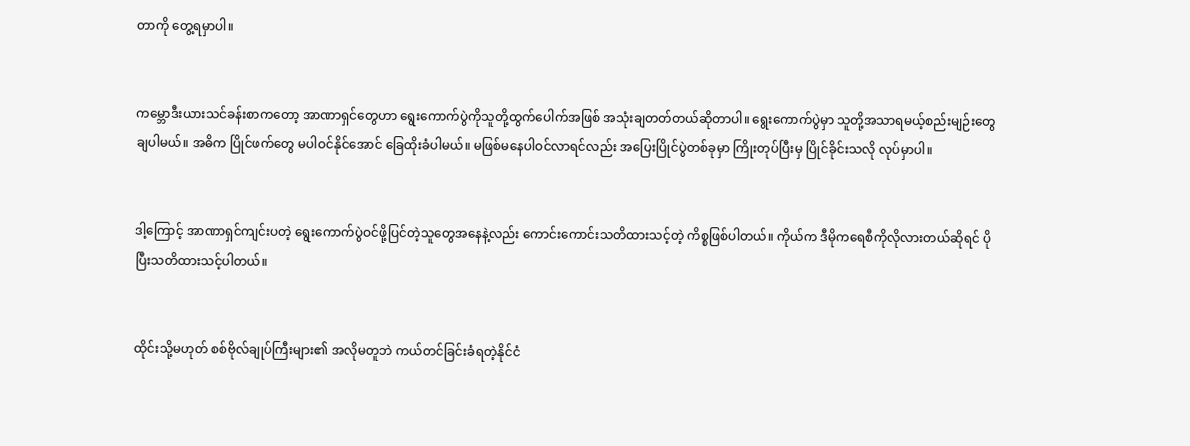တာကို တွေ့ရမှာပါ။


ကမ္ဘောဒီးယားသင်ခန်းစာကတော့ အာဏာရှင်တွေဟာ ရွေးကောက်ပွဲကိုသူတို့ထွက်ပေါက်အဖြစ် အသုံးချတတ်တယ်ဆိုတာပါ။ ရွေးကောက်ပွဲမှာ သူတို့အသာရမယ့်စည်းမျဉ်းတွေချပါမယ်။ အဓိက ပြိုင်ဖက်တွေ မပါဝင်နိုင်အောင် ခြေထိုးခံပါမယ်။ မဖြစ်မနေပါဝင်လာရင်လည်း အပြေးပြိုင်ပွဲတစ်ခုမှာ ကြိုးတုပ်ပြီးမှ ပြိုင်ခိုင်းသလို လုပ်မှာပါ။


ဒါ့ကြောင့် အာဏာရှင်ကျင်းပတဲ့ ရွေးကောက်ပွဲဝင်ဖို့ပြင်တဲ့သူတွေအနေနဲ့လည်း ကောင်းကောင်းသတိထားသင့်တဲ့ ကိစ္စဖြစ်ပါတယ်။ ကိုယ်က ဒီမိုကရေစီကိုလိုလားတယ်ဆိုရင် ပိုပြီးသတိထားသင့်ပါတယ်။


ထိုင်းသို့မဟုတ် စစ်ဗိုလ်ချုပ်ကြီးများ၏ အလိုမတူဘဲ ကယ်တင်ခြင်းခံရတဲ့နိုင်ငံ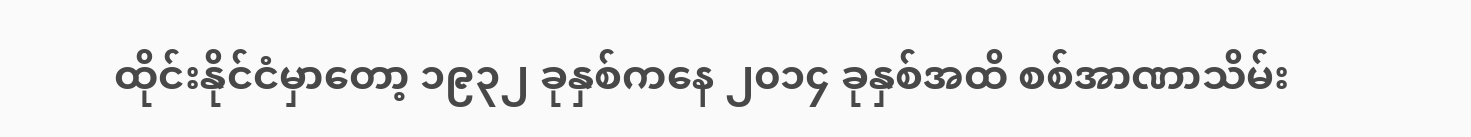ထိုင်းနိုင်ငံမှာတော့ ၁၉၃၂ ခုနှစ်ကနေ ၂၀၁၄ ခုနှစ်အထိ စစ်အာဏာသိမ်း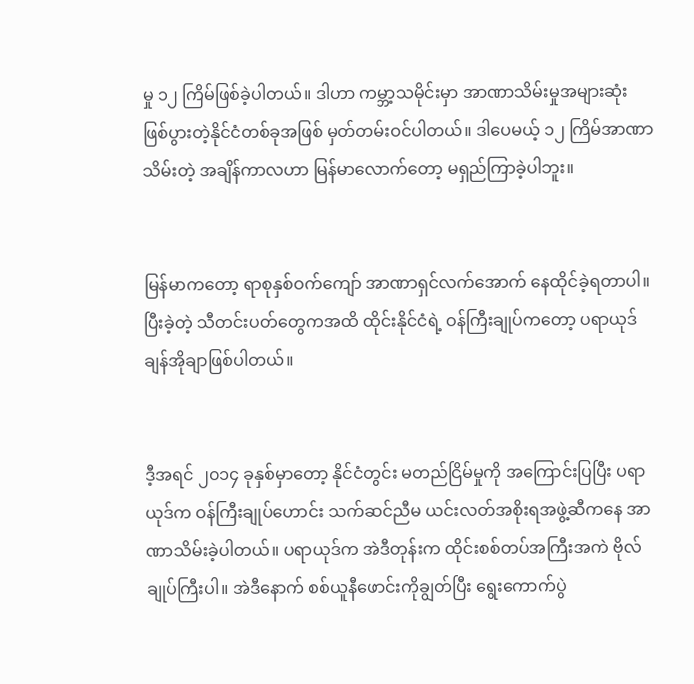မှု ၁၂ ကြိမ်ဖြစ်ခဲ့ပါတယ်။ ဒါဟာ ကမ္ဘာ့သမိုင်းမှာ အာဏာသိမ်းမှုအများဆုံးဖြစ်ပွားတဲ့နိုင်ငံတစ်ခုအဖြစ် မှတ်တမ်းဝင်ပါတယ်။ ဒါပေမယ့် ၁၂ ကြိမ်အာဏာသိမ်းတဲ့ အချိန်ကာလဟာ မြန်မာလောက်တော့ မရှည်ကြာခဲ့ပါဘူး။


မြန်မာကတော့ ရာစုနှစ်ဝက်ကျော် အာဏာရှင်လက်အောက် နေထိုင်ခဲ့ရတာပါ။ ပြီးခဲ့တဲ့ သီတင်းပတ်တွေကအထိ ထိုင်းနိုင်ငံရဲ့ ဝန်ကြီးချုပ်ကတော့ ပရာယုဒ်ချန်အိုချာဖြစ်ပါတယ်။


ဒီ့အရင် ၂၀၁၄ ခုနှစ်မှာတော့ နိုင်ငံတွင်း မတည်ငြိမ်မှုကို အကြောင်းပြပြီး ပရာယုဒ်က ဝန်ကြီးချုပ်ဟောင်း သက်ဆင်ညီမ ယင်းလတ်အစိုးရအဖွဲ့ဆီကနေ အာဏာသိမ်းခဲ့ပါတယ်။ ပရာယုဒ်က အဲဒီတုန်းက ထိုင်းစစ်တပ်အကြီးအကဲ ဗိုလ်ချုပ်ကြီးပါ။ အဲဒီနောက် စစ်ယူနီဖောင်းကိုချွတ်ပြီး ရွေးကောက်ပွဲ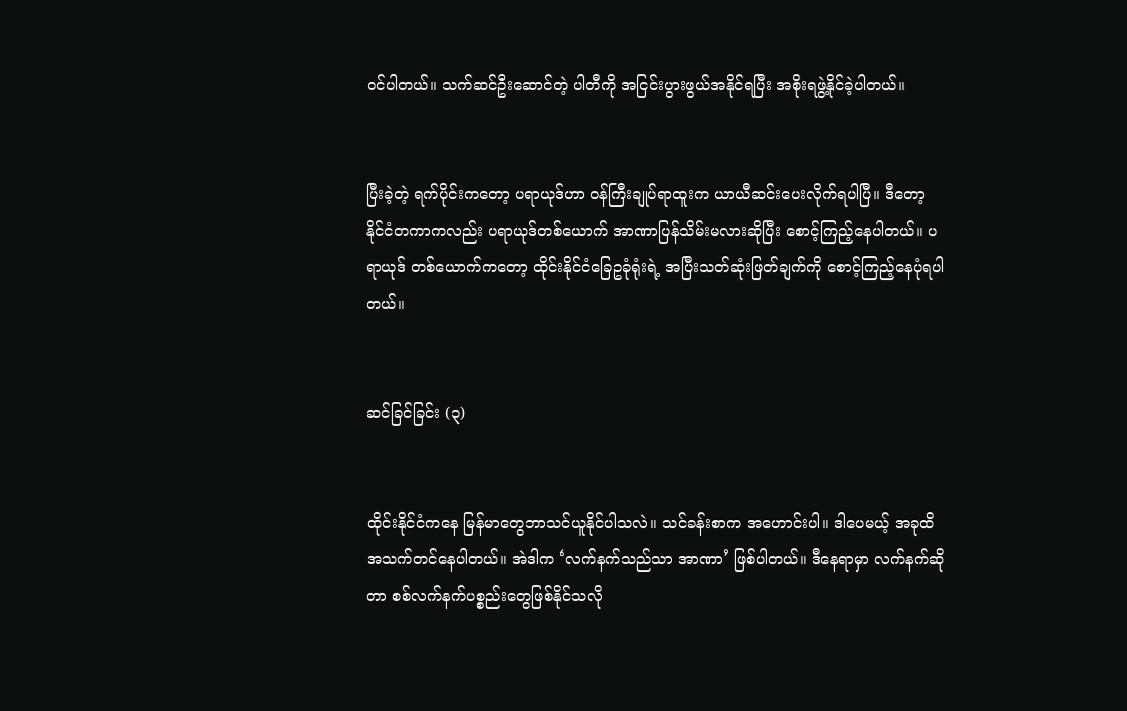ဝင်ပါတယ်။ သက်ဆင်ဦးဆောင်တဲ့ ပါတီကို အငြင်းပွားဖွယ်အနိုင်ရပြီး အစိုးရဖွဲ့နိုင်ခဲ့ပါတယ်။


ပြီးခဲ့တဲ့ ရက်ပိုင်းကတော့ ပရာယုဒ်ဟာ ဝန်ကြီးချုပ်ရာထူးက ယာယီဆင်းပေးလိုက်ရပါပြီ။ ဒီတော့ နိုင်ငံတကာကလည်း ပရာယုဒ်တစ်ယောက် အာဏာပြန်သိမ်းမလားဆိုပြီး စောင့်ကြည့်နေပါတယ်။ ပရာယုဒ် တစ်ယောက်ကတော့ ထိုင်းနိုင်ငံခြေဥခုံရုံးရဲ့ အပြီးသတ်ဆုံးဖြတ်ချက်ကို စောင့်ကြည့်နေပုံရပါတယ်။


ဆင်ခြင်ခြင်း (၃)


ထိုင်းနိုင်ငံကနေ မြန်မာတွေဘာသင်ယူနိုင်ပါသလဲ။ သင်ခန်းစာက အဟောင်းပါ။ ဒါပေမယ့် အခုထိအသက်တင်နေပါတယ်။ အဲဒါက ‘လက်နက်သည်သာ အာဏာ’ ဖြစ်ပါတယ်။ ဒီနေရာမှာ လက်နက်ဆိုတာ စစ်လက်နက်ပစ္စည်းတွေဖြစ်နိုင်သလို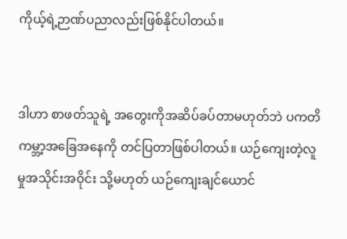ကိုယ့်ရဲ့ဉာဏ်ပညာလည်းဖြစ်နိုင်ပါတယ်။


ဒါဟာ စာဖတ်သူရဲ့ အတွေးကိုအဆိပ်ခပ်တာမဟုတ်ဘဲ ပကတိ ကမ္ဘာ့အခြေအနေကို တင်ပြတာဖြစ်ပါတယ်။ ယဉ်ကျေးတဲ့လူမှုအသိုင်းအဝိုင်း သို့မဟုတ် ယဉ်ကျေးချင်ယောင်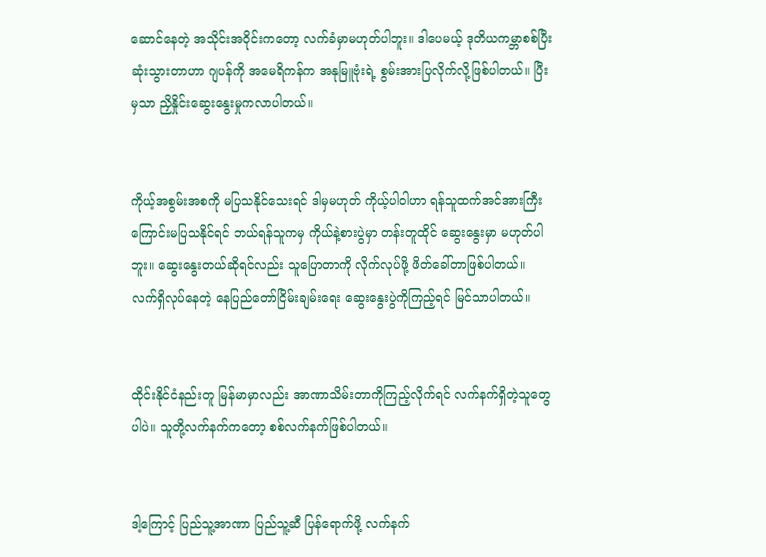ဆောင်နေတဲ့ အသိုင်းအဝိုင်းကတော့ လက်ခံမှာမဟုတ်ပါဘူး။ ဒါပေမယ့် ဒုတိယကမ္ဘာစစ်ပြီးဆုံးသွားတာဟာ ဂျပန်ကို အမေရိကန်က အနုမြူဗုံးရဲ့ စွမ်းအားပြလိုက်လို့ဖြစ်ပါတယ်။ ပြီးမှသာ ညှိနှိုင်းဆွေးနွေးမှုကလာပါတယ်။


ကိုယ့်အစွမ်းအစကို မပြသနိုင်သေးရင် ဒါမှမဟုတ် ကိုယ့်ပါဝါဟာ ရန်သူထက်အင်အားကြီး ကြောင်းမပြသနိုင်ရင် ဘယ်ရန်သူကမှ ကိုယ်နဲ့စားပွဲမှာ တန်းတူထိုင် ဆွေးနွေးမှာ မဟုတ်ပါဘူး။ ဆွေးနွေးတယ်ဆိုရင်လည်း သူပြောတာကို လိုက်လုပ်ဖို့ ဖိတ်ခေါ်တာဖြစ်ပါတယ်။ လက်ရှိလုပ်နေတဲ့ နေပြည်တော်ငြိမ်းချမ်းရေး ဆွေးနွေးပွဲကိုကြည့်ရင် မြင်သာပါတယ်။


ထိုင်းနိုင်ငံနည်းတူ မြန်မာမှာလည်း အာဏာသိမ်းတာကိုကြည့်လိုက်ရင် လက်နက်ရှိတဲ့သူတွေပါပဲ။ သူတို့လက်နက်ကတော့ စစ်လက်နက်ဖြစ်ပါတယ်။


ဒါ့ကြောင့် ပြည်သူ့အာဏာ ပြည်သူ့ဆီ ပြန်ရောက်ဖို့ လက်နက်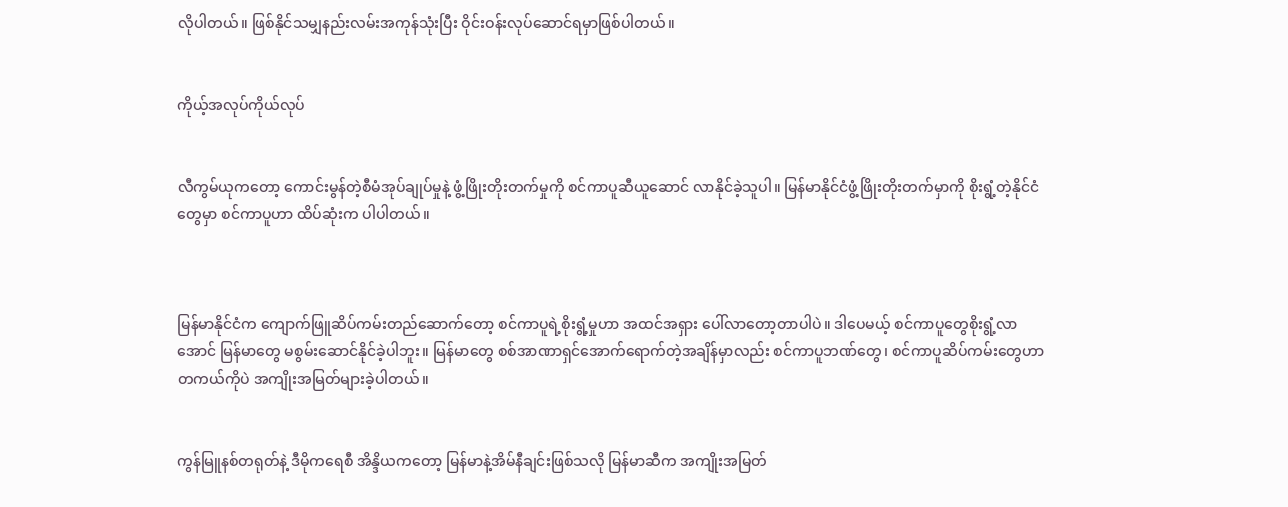လိုပါတယ်။ ဖြစ်နိုင်သမျှနည်းလမ်းအကုန်သုံးပြီး ဝိုင်းဝန်းလုပ်ဆောင်ရမှာဖြစ်ပါတယ်။


ကိုယ့်အလုပ်ကိုယ်လုပ်


လီကွမ်ယုကတော့ ကောင်းမွန်တဲ့စီမံအုပ်ချုပ်မှုနဲ့ ဖွံ့ဖြိုးတိုးတက်မှုကို စင်ကာပူဆီယူဆောင် လာနိုင်ခဲ့သူပါ။ မြန်မာနိုင်ငံဖွံ့ဖြိုးတိုးတက်မှာကို စိုးရွံ့တဲ့နိုင်ငံတွေမှာ စင်ကာပူဟာ ထိပ်ဆုံးက ပါပါတယ်။



မြန်မာနိုင်ငံက ကျောက်ဖြူဆိပ်ကမ်းတည်ဆောက်တော့ စင်ကာပူရဲ့စိုးရွံ့မှုဟာ အထင်အရှား ပေါ်လာတော့တာပါပဲ။ ဒါပေမယ့် စင်ကာပူတွေစိုးရွံ့လာအောင် မြန်မာတွေ မစွမ်းဆောင်နိုင်ခဲ့ပါဘူး။ မြန်မာတွေ စစ်အာဏာရှင်အောက်ရောက်တဲ့အချိန်မှာလည်း စင်ကာပူဘဏ်တွေ၊ စင်ကာပူဆိပ်ကမ်းတွေဟာ တကယ်ကိုပဲ အကျိုးအမြတ်များခဲ့ပါတယ်။


ကွန်မြူနစ်တရုတ်နဲ့ ဒီမိုကရေစီ အိန္ဒိယကတော့ မြန်မာနဲ့အိမ်နီချင်းဖြစ်သလို မြန်မာဆီက အကျိုးအမြတ်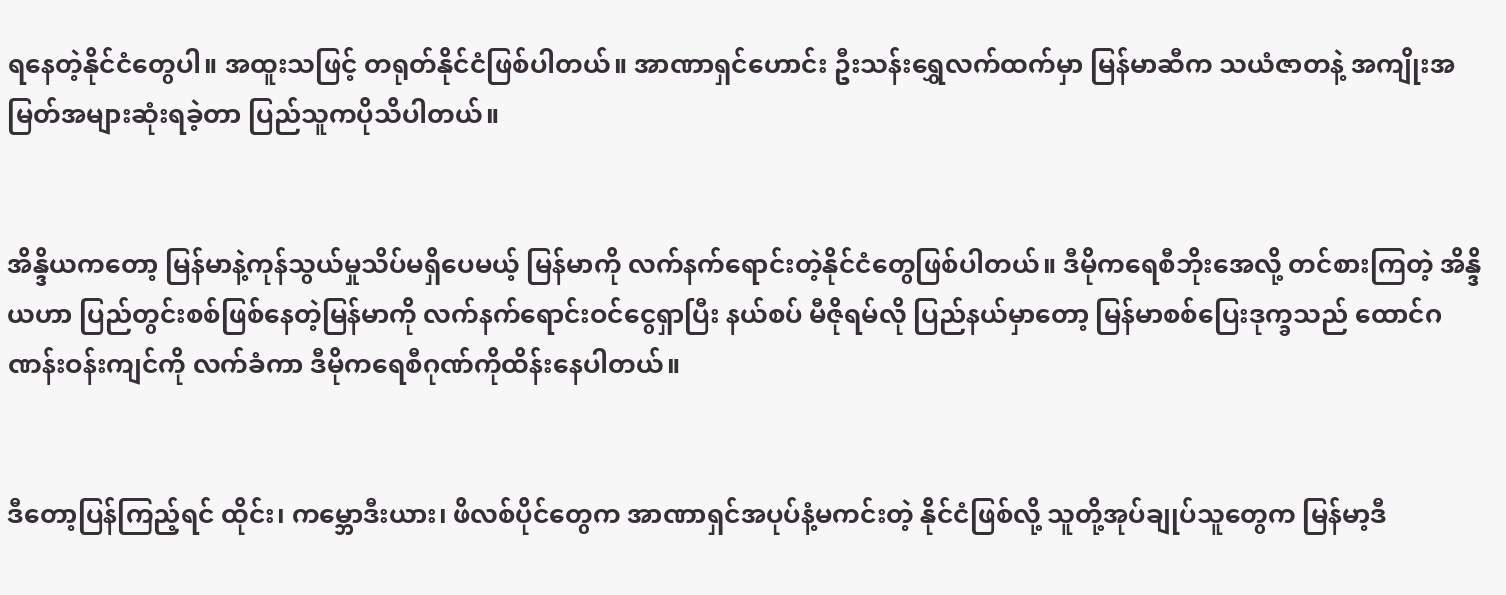ရနေတဲ့နိုင်ငံတွေပါ။ အထူးသဖြင့် တရုတ်နိုင်ငံဖြစ်ပါတယ်။ အာဏာရှင်ဟောင်း ဦးသန်းရွှေလက်ထက်မှာ မြန်မာဆီက သယံဇာတနဲ့ အကျိုးအမြတ်အများဆုံးရခဲ့တာ ပြည်သူကပိုသိပါတယ်။


အိန္ဒိယကတော့ မြန်မာနဲ့ကုန်သွယ်မှုသိပ်မရှိပေမယ့် မြန်မာကို လက်နက်ရောင်းတဲ့နိုင်ငံတွေဖြစ်ပါတယ်။ ဒီမိုကရေစီဘိုးအေလို့ တင်စားကြတဲ့ အိန္ဒိယဟာ ပြည်တွင်းစစ်ဖြစ်နေတဲ့မြန်မာကို လက်နက်ရောင်းဝင်ငွေရှာပြီး နယ်စပ် မီဇိုရမ်လို ပြည်နယ်မှာတော့ မြန်မာစစ်ပြေးဒုက္ခသည် ထောင်ဂဏန်းဝန်းကျင်ကို လက်ခံကာ ဒီမိုကရေစီဂုဏ်ကိုထိန်းနေပါတယ်။


ဒီတော့ပြန်ကြည့်ရင် ထိုင်း၊ ကမ္ဘောဒီးယား၊ ဖိလစ်ပိုင်တွေက အာဏာရှင်အပုပ်နံ့မကင်းတဲ့ နိုင်ငံဖြစ်လို့ သူတို့အုပ်ချုပ်သူတွေက မြန်မာ့ဒီ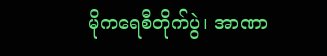မိုကရေစီတိုက်ပွဲ၊ အာဏာ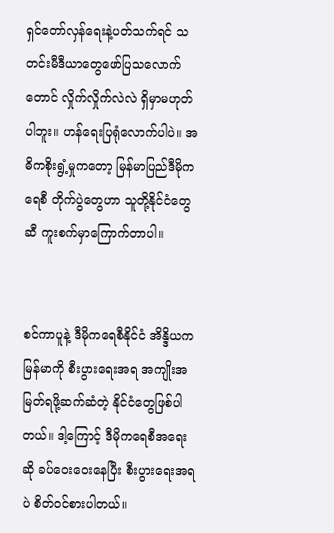ရှင်တော်လှန်ရေးနဲ့ပတ်သက်ရင် သတင်းမီဒီယာတွေဖော်ပြသလောက်တောင် လှိုက်လှိုက်လဲလဲ ရှိမှာမဟုတ်ပါဘူး။ ဟန်ရေးပြရုံလောက်ပါပဲ။ အဓိကစိုးရွံ့မှုကတော့ မြန်မာပြည်ဒီမိုကရေစီ တိုက်ပွဲတွေဟာ သူတို့နိုင်ငံတွေဆီ ကူးစက်မှာကြောက်တာပါ။


စင်ကာပူနဲ့ ဒီမိုကရေစီနိုင်ငံ အိန္ဒိယက မြန်မာကို စီးပွားရေးအရ အကျိုးအမြတ်ရဖို့ဆက်ဆံတဲ့ နိုင်ငံတွေဖြစ်ပါတယ်။ ဒါ့ကြောင့် ဒီမိုကရေစီအရေးဆို ခပ်ဝေးဝေးနေပြီး စီးပွားရေးအရပဲ စိတ်ဝင်စားပါတယ်။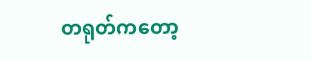တရုတ်ကတော့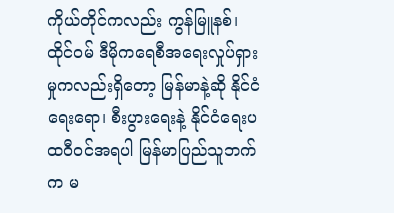ကိုယ်တိုင်ကလည်း ကွန်မြူနစ်၊ ထိုင်ဝမ် ဒီမိုကရေစီအရေးလှုပ်ရှားမှုကလည်းရှိတော့ မြန်မာနဲ့ဆို နိုင်ငံရေးရော၊ စီးပွားရေးနဲ့ နိုင်ငံရေးပထဝီဝင်အရပါ မြန်မာပြည်သူဘက်က မ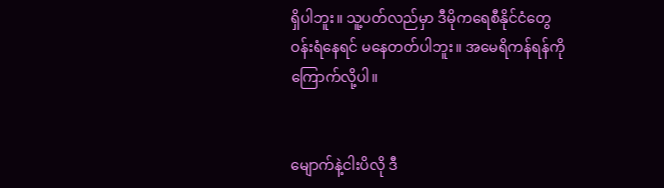ရှိပါဘူး။ သူ့ပတ်လည်မှာ ဒီမိုကရေစီနိုင်ငံတွေဝန်းရံနေရင် မနေတတ်ပါဘူး။ အမေရိကန်ရန်ကို ကြောက်လို့ပါ။


မျောက်နဲ့ငါးပိလို ဒီ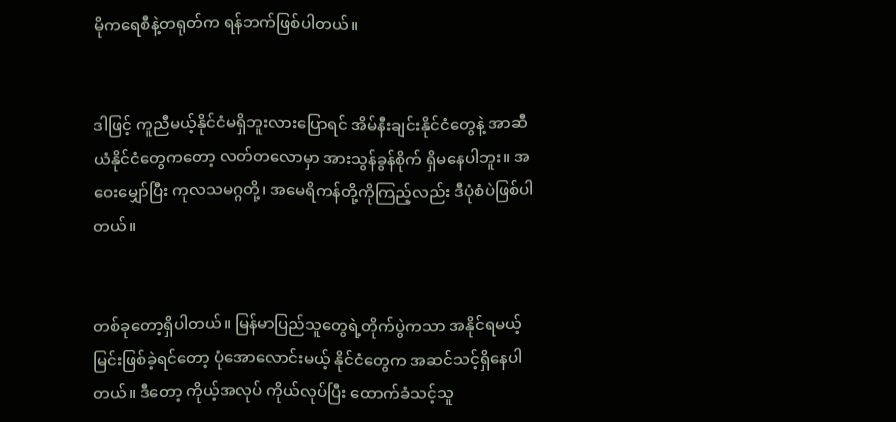မိုကရေစီနဲ့တရုတ်က ရန်ဘက်ဖြစ်ပါတယ်။


ဒါဖြင့် ကူညီမယ့်နိုင်ငံမရှိဘူးလားပြောရင် အိမ်နီးချင်းနိုင်ငံတွေနဲ့ အာဆီယံနိုင်ငံတွေကတော့ လတ်တလောမှာ အားသွန်ခွန်စိုက် ရှိမနေပါဘူး။ အဝေးမျှော်ပြီး ကုလသမဂ္ဂတို့၊ အမေရိကန်တို့ကိုကြည့်လည်း ဒီပုံစံပဲဖြစ်ပါတယ်။


တစ်ခုတော့ရှိပါတယ်။ မြန်မာပြည်သူတွေရဲ့တိုက်ပွဲကသာ အနိုင်ရမယ့်မြင်းဖြစ်ခဲ့ရင်တော့ ပုံအောလောင်းမယ့် နိုင်ငံတွေက အဆင်သင့်ရှိနေပါတယ်။ ဒီတော့ ကိုယ့်အလုပ် ကိုယ်လုပ်ပြီး ထောက်ခံသင့်သူ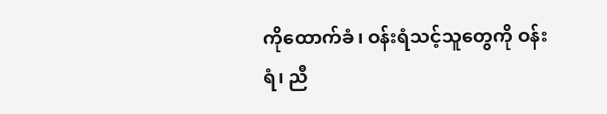ကိုထောက်ခံ၊ ဝန်းရံသင့်သူတွေကို ဝန်းရံ၊ ညီ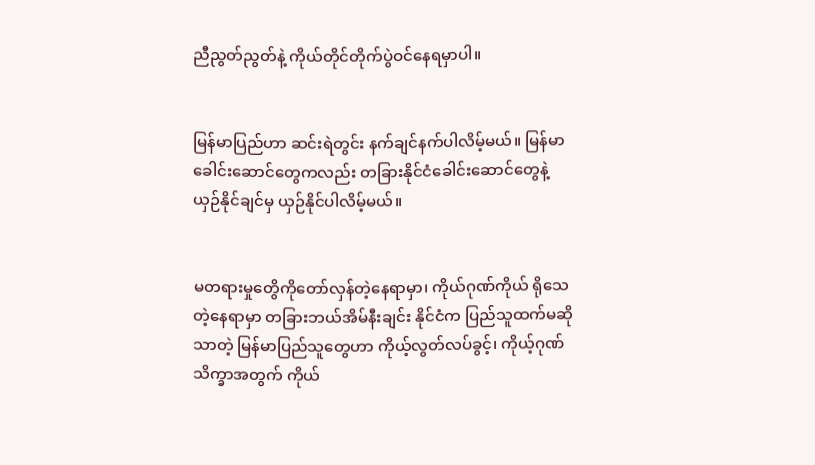ညီညွတ်ညွတ်နဲ့ ကိုယ်တိုင်တိုက်ပွဲဝင်နေရမှာပါ။


မြန်မာပြည်ဟာ ဆင်းရဲတွင်း နက်ချင်နက်ပါလိမ့်မယ်။ မြန်မာခေါင်းဆောင်တွေကလည်း တခြားနိုင်ငံခေါင်းဆောင်တွေနဲ့ ယှဉ်နိုင်ချင်မှ ယှဉ်နိုင်ပါလိမ့်မယ်။


မတရားမှုတွေိကိုတော်လှန်တဲ့နေရာမှာ၊ ကိုယ်ဂုဏ်ကိုယ် ရိုသေတဲ့နေရာမှာ တခြားဘယ်အိမ်နီးချင်း နိုင်ငံက ပြည်သူထက်မဆိုသာတဲ့ မြန်မာပြည်သူတွေဟာ ကိုယ့်လွတ်လပ်ခွင့်၊ ကိုယ့်ဂုဏ်သိက္ခာအတွက် ကိုယ်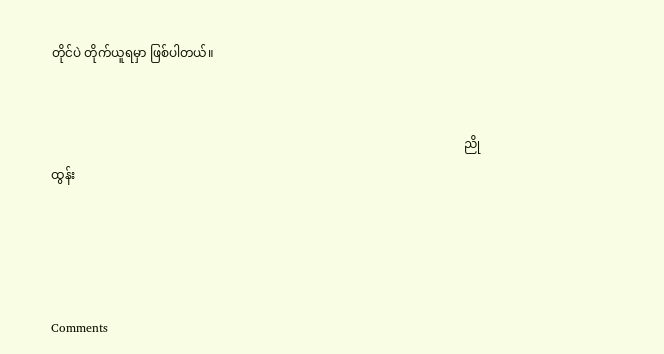တိုင်ပဲ တိုက်ယူရမှာ ဖြစ်ပါတယ်။


                                                                                                                                    ညိုထွန်း




Comments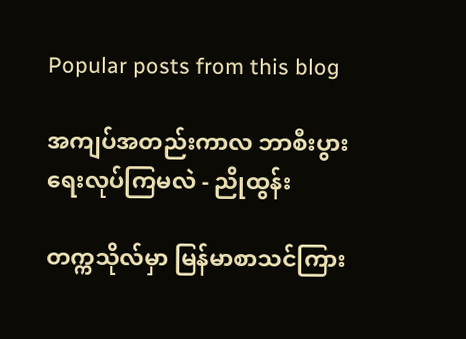Popular posts from this blog

အကျပ်အတည်းကာလ ဘာစီးပွားရေးလုပ်ကြမလဲ - ညိုထွန်း

တက္ကသိုလ်မှာ မြန်မာစာသင်ကြား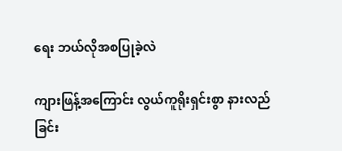ရေး ဘယ်လိုအစပြုခဲ့လဲ

ကျားဖြန့်အကြောင်း လွယ်ကူရိုးရှင်းစွာ နားလည်ခြင်း